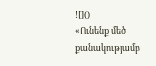![]()
«Ունենք մեծ քանակությամբ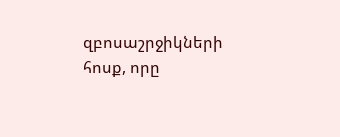զբոսաշրջիկների հոսք, որը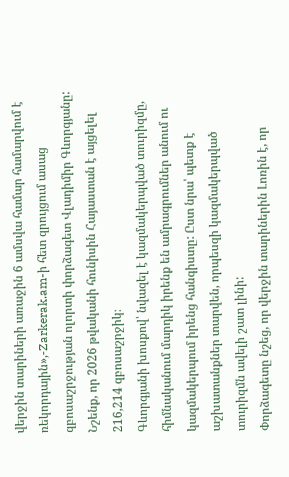վերջին տարիների առաջին 6 ամսվա համար համարվում է ռեկորդային»,-Zarkerak.am-ի հետ զրույցում ասաց զբոսաշրջության ոլորտի փորձագետ Վլադիմիր Գևորգյանը:
Նշենք, որ 2026 թվականի հունիսին Հայաստան է այցելել 216,214 զբոսաշրջիկ։
Գևորգյանի խոսքով՝ նվազել է կազմակերպված տուրիզմը, հիմնականում մարդիկ իրենք են ամրագրումներ անում ու կազմակերպում իրենց հանգիստը: Ըստ նրա՝ պետք է աշխատանքներ տարվեն, որպեսզի կազմակերպված տուրիզմն ավելի շատ լինի:
Փորձագետը նշեց, որ վերջին տարիներին Լոռին է, որ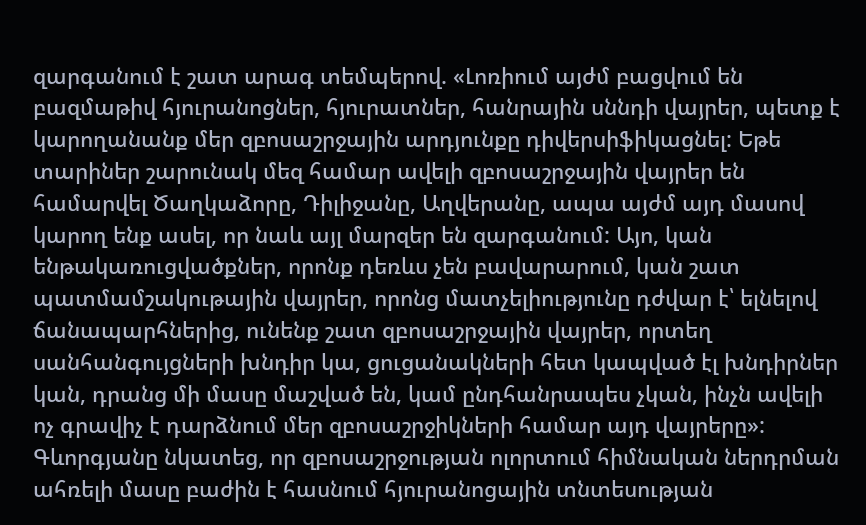զարգանում է շատ արագ տեմպերով. «Լոռիում այժմ բացվում են բազմաթիվ հյուրանոցներ, հյուրատներ, հանրային սննդի վայրեր, պետք է կարողանանք մեր զբոսաշրջային արդյունքը դիվերսիֆիկացնել: Եթե տարիներ շարունակ մեզ համար ավելի զբոսաշրջային վայրեր են համարվել Ծաղկաձորը, Դիլիջանը, Աղվերանը, ապա այժմ այդ մասով կարող ենք ասել, որ նաև այլ մարզեր են զարգանում: Այո, կան ենթակառուցվածքներ, որոնք դեռևս չեն բավարարում, կան շատ պատմամշակութային վայրեր, որոնց մատչելիությունը դժվար է՝ ելնելով ճանապարհներից, ունենք շատ զբոսաշրջային վայրեր, որտեղ սանհանգույցների խնդիր կա, ցուցանակների հետ կապված էլ խնդիրներ կան, դրանց մի մասը մաշված են, կամ ընդհանրապես չկան, ինչն ավելի ոչ գրավիչ է դարձնում մեր զբոսաշրջիկների համար այդ վայրերը»:
Գևորգյանը նկատեց, որ զբոսաշրջության ոլորտում հիմնական ներդրման ահռելի մասը բաժին է հասնում հյուրանոցային տնտեսության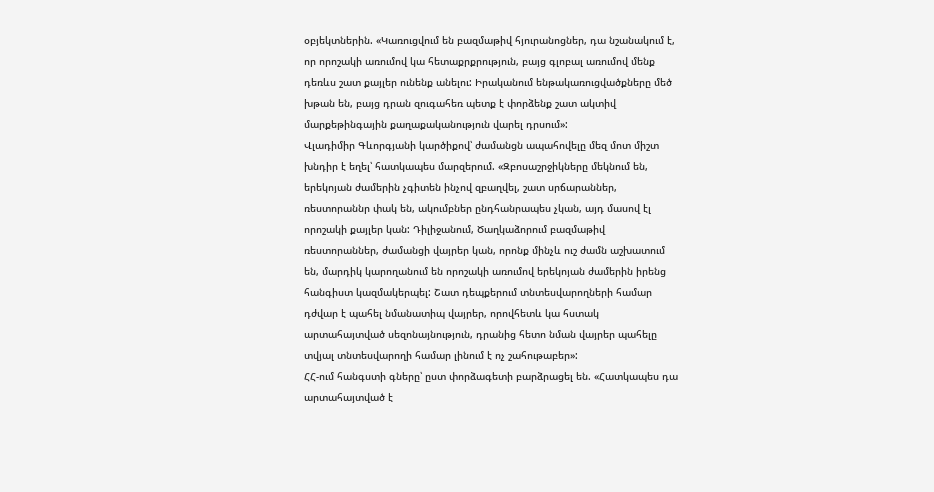օբյեկտներին. «Կառուցվում են բազմաթիվ հյուրանոցներ, դա նշանակում է, որ որոշակի առումով կա հետաքրքրություն, բայց գլոբալ առումով մենք դեռևս շատ քայլեր ունենք անելու: Իրականում ենթակառուցվածքները մեծ խթան են, բայց դրան զուգահեռ պետք է փորձենք շատ ակտիվ մարքեթինգային քաղաքականություն վարել դրսում»:
Վլադիմիր Գևորգյանի կարծիքով՝ ժամանցն ապահովելը մեզ մոտ միշտ խնդիր է եղել՝ հատկապես մարզերում. «Զբոսաշրջիկները մեկնում են, երեկոյան ժամերին չգիտեն ինչով զբաղվել, շատ սրճարաններ, ռեստորաննր փակ են, ակումբներ ընդհանրապես չկան, այդ մասով էլ որոշակի քայլեր կան: Դիլիջանում, Ծաղկաձորում բազմաթիվ ռեստորաններ, ժամանցի վայրեր կան, որոնք մինչև ուշ ժամն աշխատում են, մարդիկ կարողանում են որոշակի առումով երեկոյան ժամերին իրենց հանգիստ կազմակերպել: Շատ դեպքերում տնտեսվարողների համար դժվար է պահել նմանատիպ վայրեր, որովհետև կա հստակ արտահայտված սեզոնայնություն, դրանից հետո նման վայրեր պահելը տվյալ տնտեսվարողի համար լինում է ոչ շահութաբեր»:
ՀՀ-ում հանգստի գները՝ ըստ փորձագետի բարձրացել են. «Հատկապես դա արտահայտված է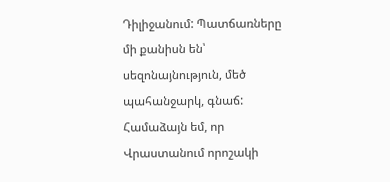Դիլիջանում: Պատճառները մի քանիսն են՝ սեզոնայնություն, մեծ պահանջարկ, գնաճ: Համաձայն եմ, որ Վրաստանում որոշակի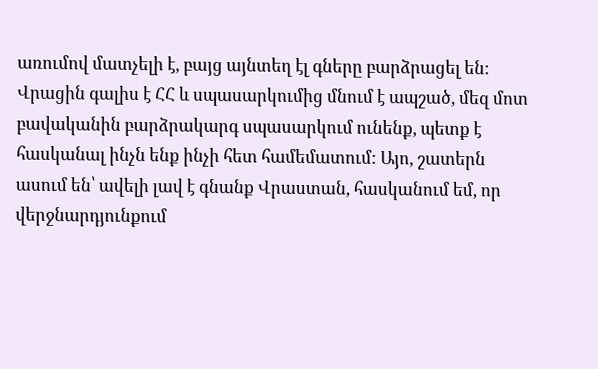առումով մատչելի է, բայց այնտեղ էլ գները բարձրացել են: Վրացին գալիս է ՀՀ և սպասարկումից մնում է ապշած, մեզ մոտ բավականին բարձրակարգ սպասարկում ունենք, պետք է հասկանալ ինչն ենք ինչի հետ համեմատում: Այո, շատերն ասում են՝ ավելի լավ է գնանք Վրաստան, հասկանում եմ, որ վերջնարդյունքում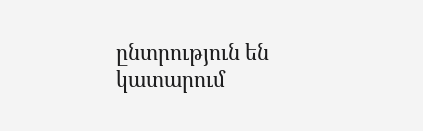ընտրություն են կատարում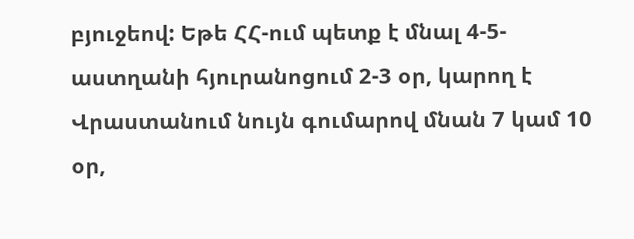բյուջեով: Եթե ՀՀ-ում պետք է մնալ 4-5-աստղանի հյուրանոցում 2-3 օր, կարող է Վրաստանում նույն գումարով մնան 7 կամ 10 օր,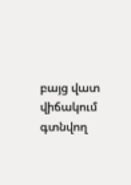բայց վատ վիճակում գտնվող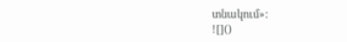տնակում»:
![]()